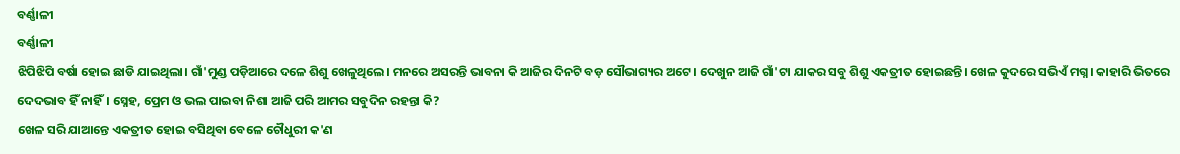ବର୍ଣ୍ଣାଳୀ
ବର୍ଣ୍ଣାଳୀ
ଝିପିଝିପି ବର୍ଷା ହୋଇ ଛାଡି ଯାଇଥିଲା। ଗାଁ'ମୁଣ୍ଡ ପଡ଼ିଆରେ ଦଳେ ଶିଶୁ ଖେଳୁଥିଲେ। ମନରେ ଅସରନ୍ତି ଭାବନା କି ଆଜିର ଦିନଟି ବଡ଼ ସୌଭାଗ୍ୟର ଅଟେ। ଦେଖୁନ ଆଜି ଗାଁ'ଟା ଯାକର ସବୁ ଶିଶୁ ଏକତ୍ରୀତ ହୋଇଛନ୍ତି। ଖେଳ କୁଦରେ ସଭିଏଁ ମଗ୍ନ। କାହାରି ଭିତରେ ଦେଦଭାବ ହିଁ ନାହିଁ। ସ୍ନେହ, ପ୍ରେମ ଓ ଭଲ ପାଇବା ନିଶା ଆଜି ପରି ଆମର ସବୁଦିନ ରହନ୍ତା କି?
ଖେଳ ସରି ଯାଆନ୍ତେ ଏକତ୍ରୀତ ହୋଇ ବସିଥିବା ବେଳେ ଚୌଧୁରୀ କ'ଣ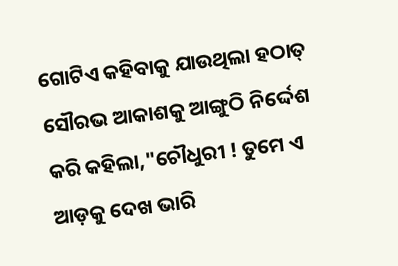ଗୋଟିଏ କହିବାକୁ ଯାଉଥିଲା ହଠାତ୍ ସୌରଭ ଆକାଶକୁ ଆଙ୍ଗୁଠି ନିର୍ଦ୍ଦେଶ କରି କହିଲା,"ଚୌଧୁରୀ ! ତୁମେ ଏ ଆଡ଼କୁ ଦେଖ ଭାରି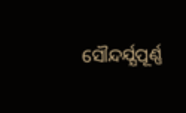ସୌନ୍ଦର୍ଯ୍ଯପୂର୍ଣ୍ଣ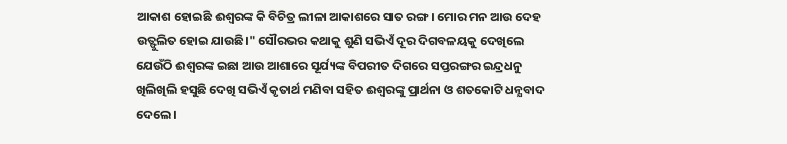ଆକାଶ ହୋଇଛି ଈଶ୍ବରଙ୍କ କି ବିଚିତ୍ର ଲୀଳା ଆକାଶରେ ସାତ ରଙ୍ଗ। ମୋର ମନ ଆଉ ଦେହ ଉତ୍ଫୁଲିତ ହୋଇ ଯାଉଛି।" ସୌରଭର କଥାକୁ ଶୁଣି ସଭିଏଁ ଦୂର ଦିଗବଳୟକୁ ଦେଖିଲେ ଯେଉଁଠି ଈଶ୍ୱରଙ୍କ ଇଛା ଆଉ ଆଶାରେ ସୂର୍ଯ୍ୟଙ୍କ ବିପରୀତ ଦିଗରେ ସପ୍ତରଙ୍ଗର ଇନ୍ଦ୍ରଧନୁ ଖିଲିଖିଲି ହସୁଛି ଦେଖି ସଭିଏଁ କୃତାର୍ଥ ମଣିବା ସହିତ ଈଶ୍ବରଙ୍କୁ ପ୍ରାର୍ଥନା ଓ ଶତକୋଟି ଧନ୍ଯବାଦ ଦେଲେ।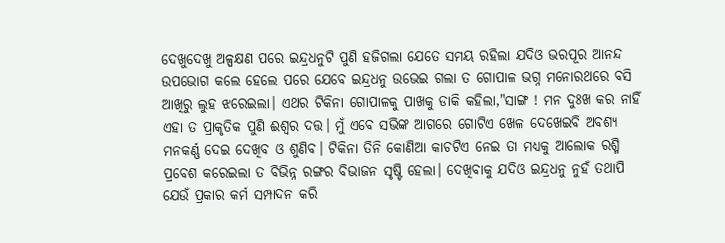ଦେଖୁଦେଖୁ ଅଳ୍ପକ୍ଷଣ ପରେ ଇନ୍ଦ୍ରଧନୁଟି ପୁଣି ହଜିଗଲା ଯେତେ ସମୟ ରହିଲା ଯଦିଓ ଭରପୂର ଆନନ୍ଦ ଉପଭୋଗ କଲେ ହେଲେ ପରେ ଯେବେ ଇନ୍ଦ୍ରଧନୁ ଉଭେଇ ଗଲା ତ ଗୋପାଳ ଭଗ୍ନ ମନୋରଥରେ ବସି ଆଖିରୁ ଲୁହ ଝରେଇଲା। ଏଥର ଟିକିନା ଗୋପାଳକୁ ପାଖକୁ ଡାକି କହିଲା,"ସାଙ୍ଗ ! ମନ ଦୁଃଖ କର ନାହିଁ ଏହା ତ ପ୍ରାକୃତିକ ପୁଣି ଈଶ୍ୱର ଦତ୍ତ। ମୁଁ ଏବେ ସଭିଙ୍କ ଆଗରେ ଗୋଟିଏ ଖେଳ ଦେଖେଇବି ଅବଶ୍ଯ ମନକର୍ଣ୍ଣ ଦେଇ ଦେଖିବ ଓ ଶୁଣିବ। ଟିକିନା ତିନି କୋଣିଆ କାଚଟିଏ ନେଇ ତା ମଧ୍ୟକୁ ଆଲୋକ ରଶ୍ମି ପ୍ରବେଶ କରେଇଲା ତ ବିଭିନ୍ନ ରଙ୍ଗର ବିଭାଜନ ସୃଷ୍ଟି ହେଲା। ଦେଖିବାକୁ ଯଦିଓ ଇନ୍ଦ୍ରଧନୁ ନୁହଁ ତଥାପି ଯେଉଁ ପ୍ରକାର କର୍ମ ସମ୍ପାଦନ କରି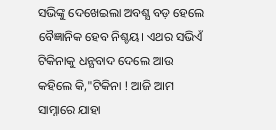ସଭିଙ୍କୁ ଦେଖେଇଲା ଅବଶ୍ଯ ବଡ଼ ହେଲେ ବୈଜ୍ଞାନିକ ହେବ ନିଶ୍ଚୟ। ଏଥର ସଭିଏଁ ଟିକିନାକୁ ଧନ୍ଯବାଦ ଦେଲେ ଆଉ କହିଲେ କି,"ଟିକିନା ! ଆଜି ଆମ ସାମ୍ନାରେ ଯାହା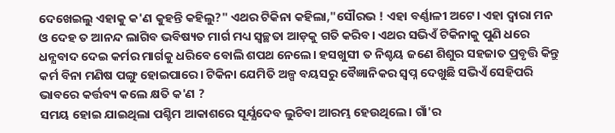ଦେଖେଇଲୁ ଏହାକୁ କ'ଣ କୁହନ୍ତି କହିଲୁ?" ଏଥର ଟିକିନା କହିଲା,"ସୌରଭ ! ଏହା ବର୍ଣ୍ଣାଳୀ ଅଟେ। ଏହା ଦ୍ବାରା ମନ ଓ ଦେହ ତ ଆନନ୍ଦ ଲାଗିବ ଭବିଷ୍ୟତ ମାର୍ଗ ମଧ୍ୟ ସ୍ବଚ୍ଛତା ଆଡ଼କୁ ଗତି କରିବ। ଏଥର ସଭିଏଁ ଟିକିନାକୁ ପୁଣି ଧରେ ଧନ୍ଯବାଦ ଦେଇ କର୍ମର ମାର୍ଗକୁ ଧରିବେ ବୋଲି ଶପଥ ନେଲେ। ହସଖୁସୀ ତ ନିଶ୍ଚୟ ଜଣେ ଶିଶୁର ସହଜାତ ପ୍ରବୃତ୍ତି କିନ୍ତୁ କର୍ମ ବିନା ମଣିଷ ପଙ୍ଗୁ ହୋଇପାରେ। ଟିକିନା ଯେମିତି ଅଳ୍ପ ବୟସରୁ ବୈଜ୍ଞାନିକର ସ୍ବପ୍ନ ଦେଖୁଛି ସଭିଏଁ ସେହିପରି ଭାବରେ କର୍ତ୍ତବ୍ୟ କଲେ କ୍ଷତି କ'ଣ ?
ସମୟ ହୋଇ ଯାଇଥିଲା ପଶ୍ଚିମ ଆକାଶରେ ସୂର୍ଯ୍ଯଦେବ ଲୁଚିବା ଆରମ୍ଭ ହେଉଥିଲେ। ଗାଁ'ର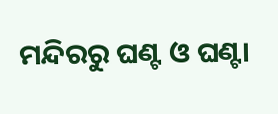ମନ୍ଦିରରୁ ଘଣ୍ଟ ଓ ଘଣ୍ଟା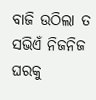ବାଜି ଉଠିଲା ତ ସଭିଏଁ ନିଜନିଜ ଘରକୁ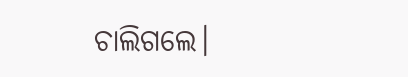ଚାଲିଗଲେ।